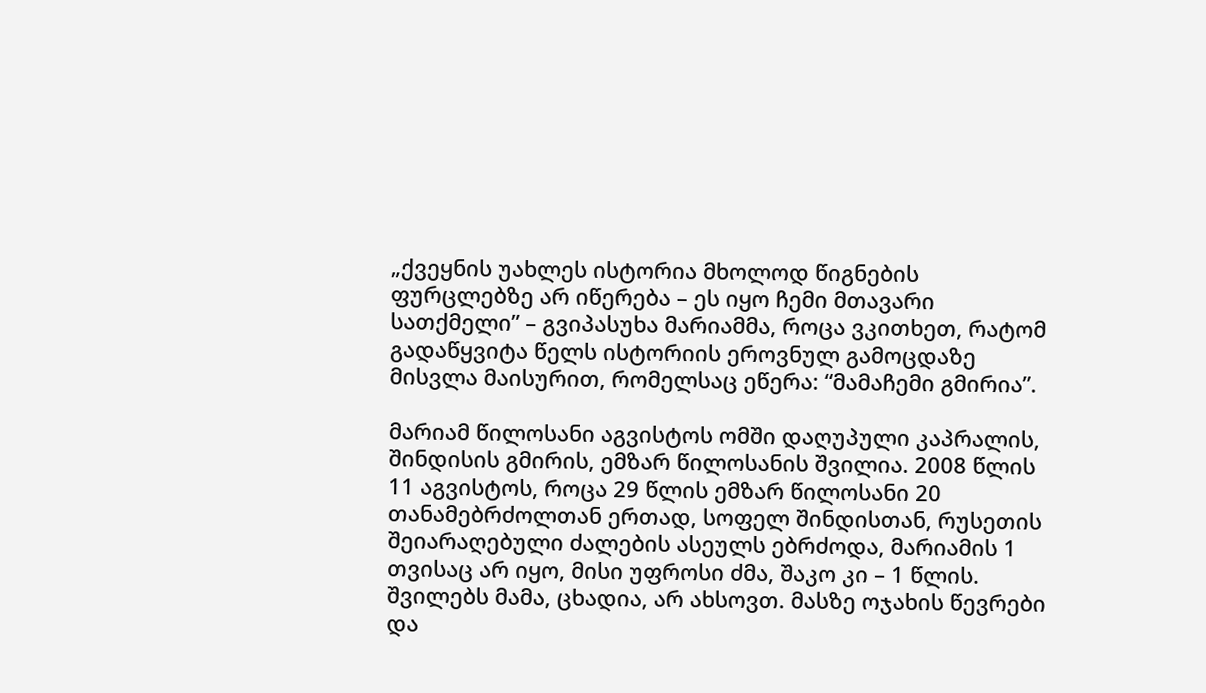„ქვეყნის უახლეს ისტორია მხოლოდ წიგნების ფურცლებზე არ იწერება – ეს იყო ჩემი მთავარი სათქმელი” – გვიპასუხა მარიამმა, როცა ვკითხეთ, რატომ გადაწყვიტა წელს ისტორიის ეროვნულ გამოცდაზე მისვლა მაისურით, რომელსაც ეწერა: “მამაჩემი გმირია”.

მარიამ წილოსანი აგვისტოს ომში დაღუპული კაპრალის, შინდისის გმირის, ემზარ წილოსანის შვილია. 2008 წლის 11 აგვისტოს, როცა 29 წლის ემზარ წილოსანი 20 თანამებრძოლთან ერთად, სოფელ შინდისთან, რუსეთის შეიარაღებული ძალების ასეულს ებრძოდა, მარიამის 1 თვისაც არ იყო, მისი უფროსი ძმა, შაკო კი – 1 წლის. შვილებს მამა, ცხადია, არ ახსოვთ. მასზე ოჯახის წევრები და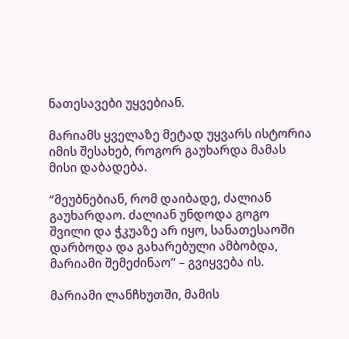ნათესავები უყვებიან.

მარიამს ყველაზე მეტად უყვარს ისტორია იმის შესახებ, როგორ გაუხარდა მამას მისი დაბადება.

“მეუბნებიან, რომ დაიბადე, ძალიან გაუხარდაო. ძალიან უნდოდა გოგო შვილი და ჭკუაზე არ იყო, სანათესაოში დარბოდა და გახარებული ამბობდა, მარიამი შემეძინაო” – გვიყვება ის.

მარიამი ლანჩხუთში, მამის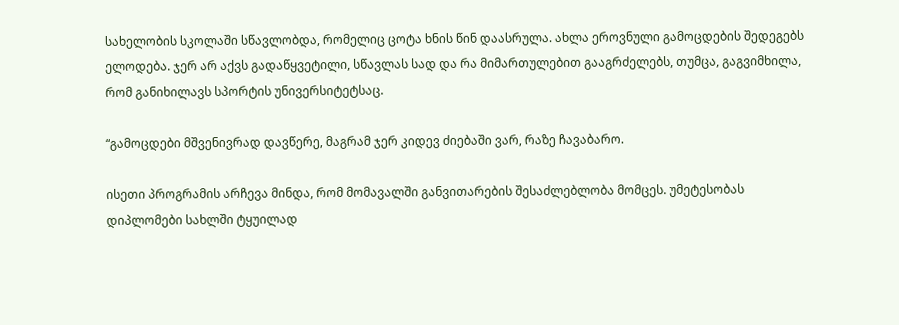სახელობის სკოლაში სწავლობდა, რომელიც ცოტა ხნის წინ დაასრულა. ახლა ეროვნული გამოცდების შედეგებს ელოდება. ჯერ არ აქვს გადაწყვეტილი, სწავლას სად და რა მიმართულებით გააგრძელებს, თუმცა, გაგვიმხილა, რომ განიხილავს სპორტის უნივერსიტეტსაც.

“გამოცდები მშვენივრად დავწერე, მაგრამ ჯერ კიდევ ძიებაში ვარ, რაზე ჩავაბარო.

ისეთი პროგრამის არჩევა მინდა, რომ მომავალში განვითარების შესაძლებლობა მომცეს. უმეტესობას დიპლომები სახლში ტყუილად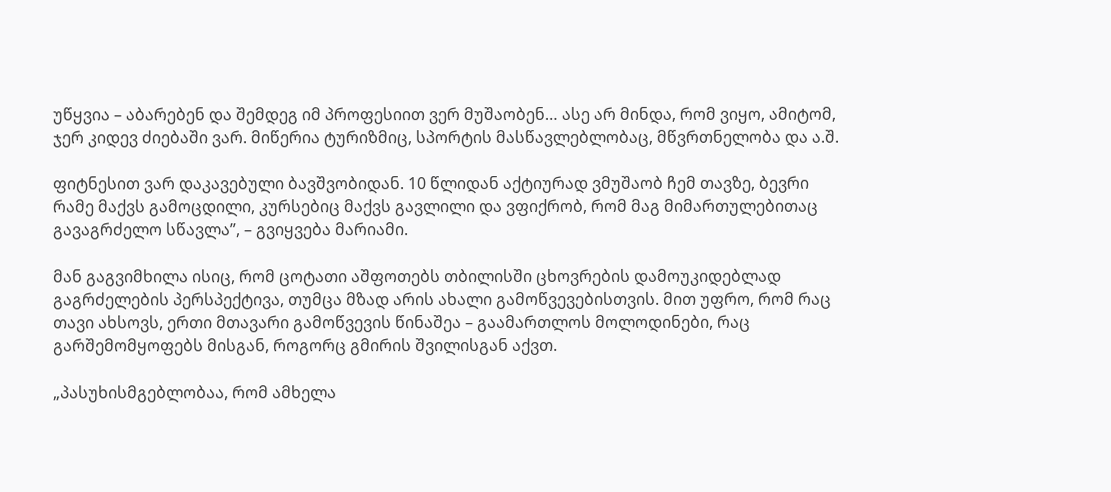უწყვია – აბარებენ და შემდეგ იმ პროფესიით ვერ მუშაობენ… ასე არ მინდა, რომ ვიყო, ამიტომ, ჯერ კიდევ ძიებაში ვარ. მიწერია ტურიზმიც, სპორტის მასწავლებლობაც, მწვრთნელობა და ა.შ.

ფიტნესით ვარ დაკავებული ბავშვობიდან. 10 წლიდან აქტიურად ვმუშაობ ჩემ თავზე, ბევრი რამე მაქვს გამოცდილი, კურსებიც მაქვს გავლილი და ვფიქრობ, რომ მაგ მიმართულებითაც გავაგრძელო სწავლა”, – გვიყვება მარიამი.

მან გაგვიმხილა ისიც, რომ ცოტათი აშფოთებს თბილისში ცხოვრების დამოუკიდებლად გაგრძელების პერსპექტივა, თუმცა მზად არის ახალი გამოწვევებისთვის. მით უფრო, რომ რაც თავი ახსოვს, ერთი მთავარი გამოწვევის წინაშეა – გაამართლოს მოლოდინები, რაც გარშემომყოფებს მისგან, როგორც გმირის შვილისგან აქვთ.

„პასუხისმგებლობაა, რომ ამხელა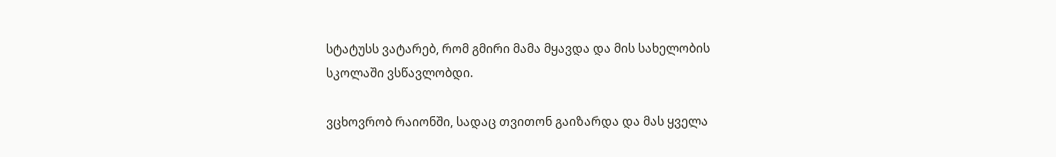სტატუსს ვატარებ, რომ გმირი მამა მყავდა და მის სახელობის სკოლაში ვსწავლობდი.

ვცხოვრობ რაიონში, სადაც თვითონ გაიზარდა და მას ყველა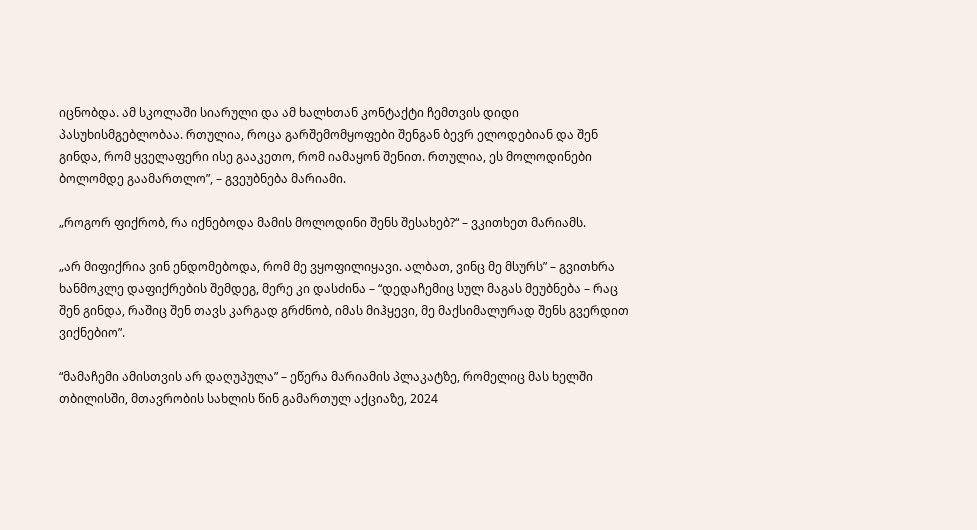იცნობდა. ამ სკოლაში სიარული და ამ ხალხთან კონტაქტი ჩემთვის დიდი პასუხისმგებლობაა. რთულია, როცა გარშემომყოფები შენგან ბევრ ელოდებიან და შენ გინდა, რომ ყველაფერი ისე გააკეთო, რომ იამაყონ შენით. რთულია, ეს მოლოდინები ბოლომდე გაამართლო”, – გვეუბნება მარიამი.

„როგორ ფიქრობ, რა იქნებოდა მამის მოლოდინი შენს შესახებ?“ – ვკითხეთ მარიამს.

„არ მიფიქრია ვინ ენდომებოდა, რომ მე ვყოფილიყავი. ალბათ, ვინც მე მსურს” – გვითხრა ხანმოკლე დაფიქრების შემდეგ, მერე კი დასძინა – “დედაჩემიც სულ მაგას მეუბნება – რაც შენ გინდა, რაშიც შენ თავს კარგად გრძნობ, იმას მიჰყევი, მე მაქსიმალურად შენს გვერდით ვიქნებიო”.

“მამაჩემი ამისთვის არ დაღუპულა” – ეწერა მარიამის პლაკატზე, რომელიც მას ხელში თბილისში, მთავრობის სახლის წინ გამართულ აქციაზე, 2024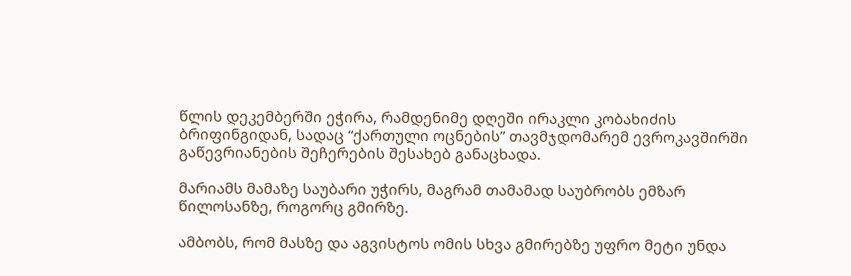წლის დეკემბერში ეჭირა, რამდენიმე დღეში ირაკლი კობახიძის ბრიფინგიდან, სადაც “ქართული ოცნების” თავმჯდომარემ ევროკავშირში გაწევრიანების შეჩერების შესახებ განაცხადა.

მარიამს მამაზე საუბარი უჭირს, მაგრამ თამამად საუბრობს ემზარ წილოსანზე, როგორც გმირზე.

ამბობს, რომ მასზე და აგვისტოს ომის სხვა გმირებზე უფრო მეტი უნდა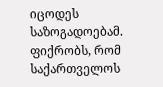იცოდეს საზოგადოებამ. ფიქრობს, რომ საქართველოს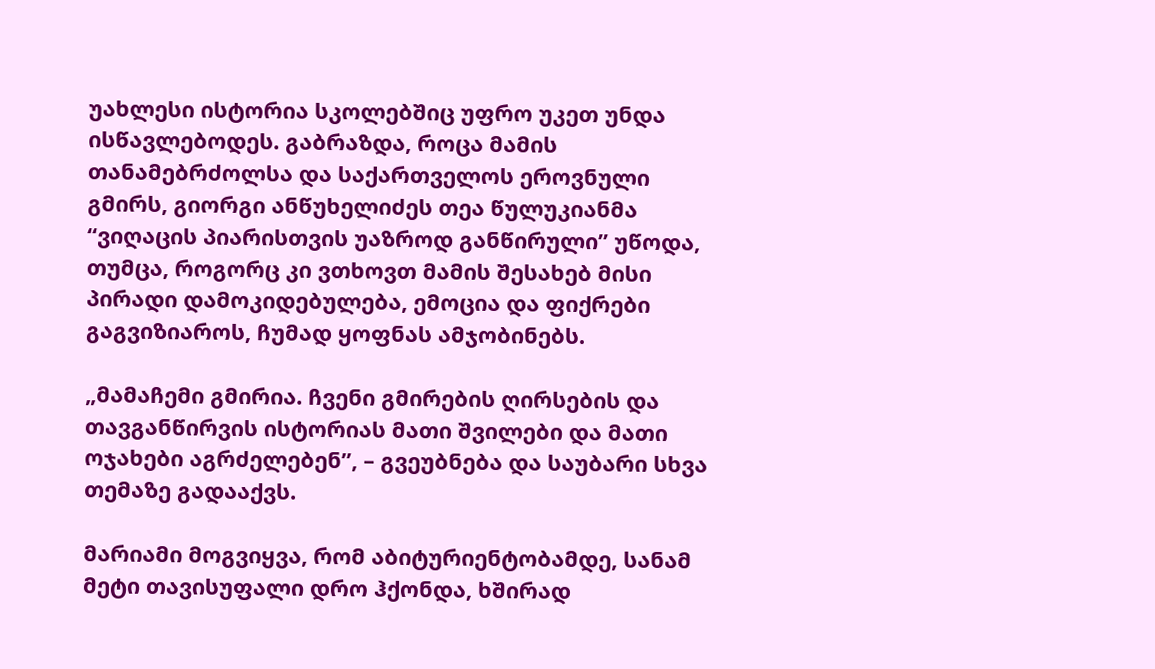უახლესი ისტორია სკოლებშიც უფრო უკეთ უნდა ისწავლებოდეს. გაბრაზდა, როცა მამის თანამებრძოლსა და საქართველოს ეროვნული გმირს, გიორგი ანწუხელიძეს თეა წულუკიანმა “ვიღაცის პიარისთვის უაზროდ განწირული” უწოდა, თუმცა, როგორც კი ვთხოვთ მამის შესახებ მისი პირადი დამოკიდებულება, ემოცია და ფიქრები გაგვიზიაროს, ჩუმად ყოფნას ამჯობინებს.

„მამაჩემი გმირია. ჩვენი გმირების ღირსების და თავგანწირვის ისტორიას მათი შვილები და მათი ოჯახები აგრძელებენ”, – გვეუბნება და საუბარი სხვა თემაზე გადააქვს.

მარიამი მოგვიყვა, რომ აბიტურიენტობამდე, სანამ მეტი თავისუფალი დრო ჰქონდა, ხშირად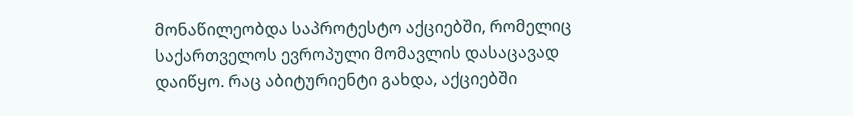მონაწილეობდა საპროტესტო აქციებში, რომელიც საქართველოს ევროპული მომავლის დასაცავად დაიწყო. რაც აბიტურიენტი გახდა, აქციებში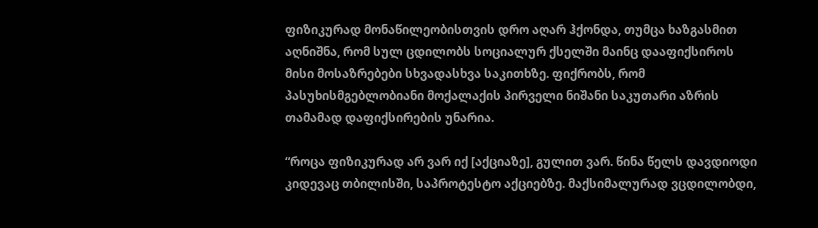ფიზიკურად მონაწილეობისთვის დრო აღარ ჰქონდა, თუმცა ხაზგასმით აღნიშნა, რომ სულ ცდილობს სოციალურ ქსელში მაინც დააფიქსიროს მისი მოსაზრებები სხვადასხვა საკითხზე. ფიქრობს, რომ პასუხისმგებლობიანი მოქალაქის პირველი ნიშანი საკუთარი აზრის თამამად დაფიქსირების უნარია.

“როცა ფიზიკურად არ ვარ იქ [აქციაზე], გულით ვარ. წინა წელს დავდიოდი კიდევაც თბილისში, საპროტესტო აქციებზე. მაქსიმალურად ვცდილობდი,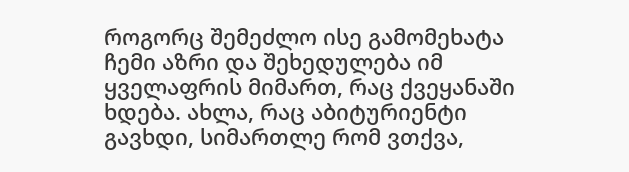როგორც შემეძლო ისე გამომეხატა ჩემი აზრი და შეხედულება იმ ყველაფრის მიმართ, რაც ქვეყანაში ხდება. ახლა, რაც აბიტურიენტი გავხდი, სიმართლე რომ ვთქვა,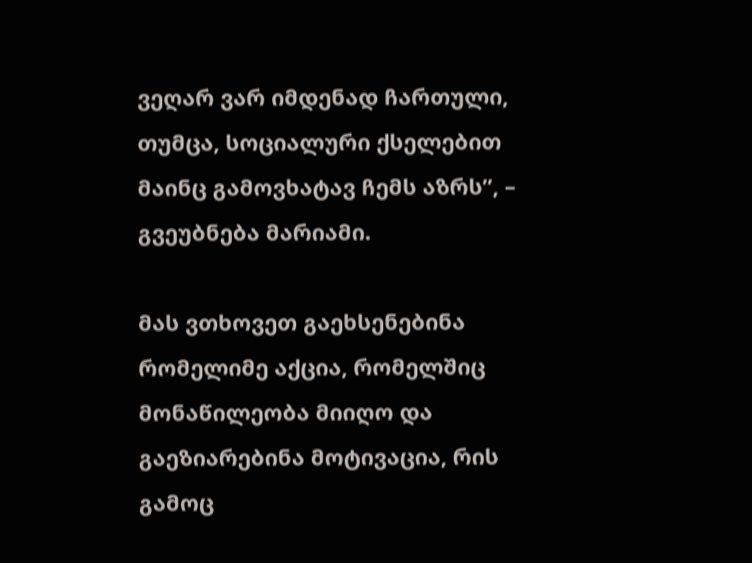ვეღარ ვარ იმდენად ჩართული, თუმცა, სოციალური ქსელებით მაინც გამოვხატავ ჩემს აზრს”, – გვეუბნება მარიამი.

მას ვთხოვეთ გაეხსენებინა რომელიმე აქცია, რომელშიც მონაწილეობა მიიღო და გაეზიარებინა მოტივაცია, რის გამოც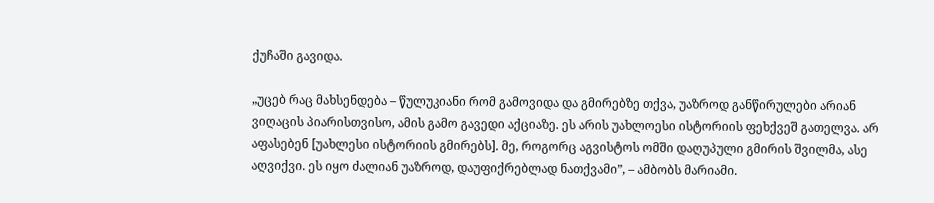ქუჩაში გავიდა.

„უცებ რაც მახსენდება – წულუკიანი რომ გამოვიდა და გმირებზე თქვა, უაზროდ განწირულები არიან ვიღაცის პიარისთვისო, ამის გამო გავედი აქციაზე. ეს არის უახლოესი ისტორიის ფეხქვეშ გათელვა. არ აფასებენ [უახლესი ისტორიის გმირებს]. მე, როგორც აგვისტოს ომში დაღუპული გმირის შვილმა, ასე აღვიქვი. ეს იყო ძალიან უაზროდ, დაუფიქრებლად ნათქვამი”, – ამბობს მარიამი.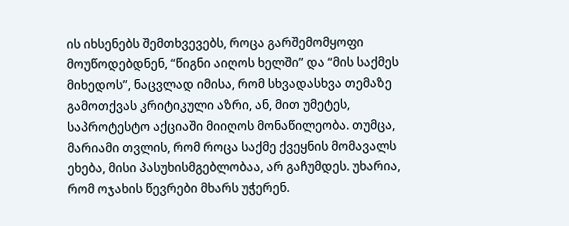ის იხსენებს შემთხვევებს, როცა გარშემომყოფი მოუწოდებდნენ, “წიგნი აიღოს ხელში” და “მის საქმეს მიხედოს”, ნაცვლად იმისა, რომ სხვადასხვა თემაზე გამოთქვას კრიტიკული აზრი, ან, მით უმეტეს, საპროტესტო აქციაში მიიღოს მონაწილეობა. თუმცა, მარიამი თვლის, რომ როცა საქმე ქვეყნის მომავალს ეხება, მისი პასუხისმგებლობაა, არ გაჩუმდეს. უხარია, რომ ოჯახის წევრები მხარს უჭერენ.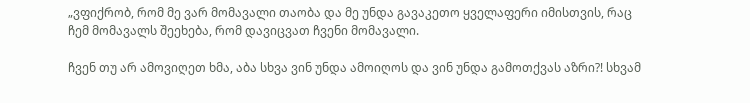„ვფიქრობ, რომ მე ვარ მომავალი თაობა და მე უნდა გავაკეთო ყველაფერი იმისთვის, რაც ჩემ მომავალს შეეხება, რომ დავიცვათ ჩვენი მომავალი.

ჩვენ თუ არ ამოვიღეთ ხმა, აბა სხვა ვინ უნდა ამოიღოს და ვინ უნდა გამოთქვას აზრი?! სხვამ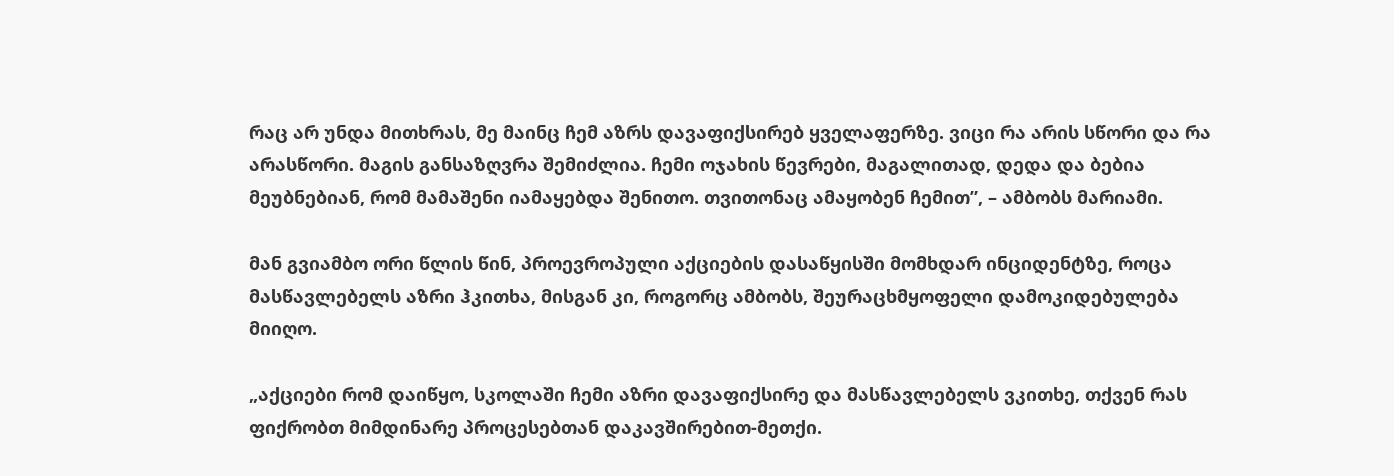რაც არ უნდა მითხრას, მე მაინც ჩემ აზრს დავაფიქსირებ ყველაფერზე. ვიცი რა არის სწორი და რა არასწორი. მაგის განსაზღვრა შემიძლია. ჩემი ოჯახის წევრები, მაგალითად, დედა და ბებია მეუბნებიან, რომ მამაშენი იამაყებდა შენითო. თვითონაც ამაყობენ ჩემით”, – ამბობს მარიამი.

მან გვიამბო ორი წლის წინ, პროევროპული აქციების დასაწყისში მომხდარ ინციდენტზე, როცა მასწავლებელს აზრი ჰკითხა, მისგან კი, როგორც ამბობს, შეურაცხმყოფელი დამოკიდებულება მიიღო.

„აქციები რომ დაიწყო, სკოლაში ჩემი აზრი დავაფიქსირე და მასწავლებელს ვკითხე, თქვენ რას ფიქრობთ მიმდინარე პროცესებთან დაკავშირებით-მეთქი.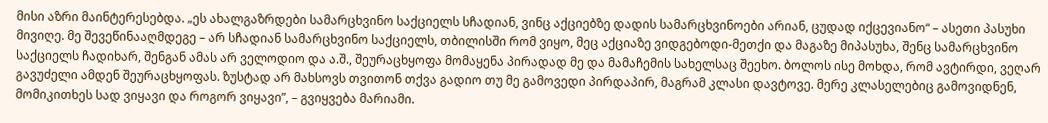მისი აზრი მაინტერესებდა. „ეს ახალგაზრდები სამარცხვინო საქციელს სჩადიან, ვინც აქციებზე დადის სამარცხვინოები არიან, ცუდად იქცევიანო“ – ასეთი პასუხი მივიღე. მე შევეწინააღმდეგე – არ სჩადიან სამარცხვინო საქციელს, თბილისში რომ ვიყო, მეც აქციაზე ვიდგებოდი-მეთქი და მაგაზე მიპასუხა, შენც სამარცხვინო საქციელს ჩადიხარ, შენგან ამას არ ველოდიო და ა.შ., შეურაცხყოფა მომაყენა პირადად მე და მამაჩემის სახელსაც შეეხო. ბოლოს ისე მოხდა, რომ ავტირდი, ვეღარ გავუძელი ამდენ შეურაცხყოფას. ზუსტად არ მახსოვს თვითონ თქვა გადიო თუ მე გამოვედი პირდაპირ, მაგრამ კლასი დავტოვე. მერე კლასელებიც გამოვიდნენ, მომიკითხეს სად ვიყავი და როგორ ვიყავი”, – გვიყვება მარიამი.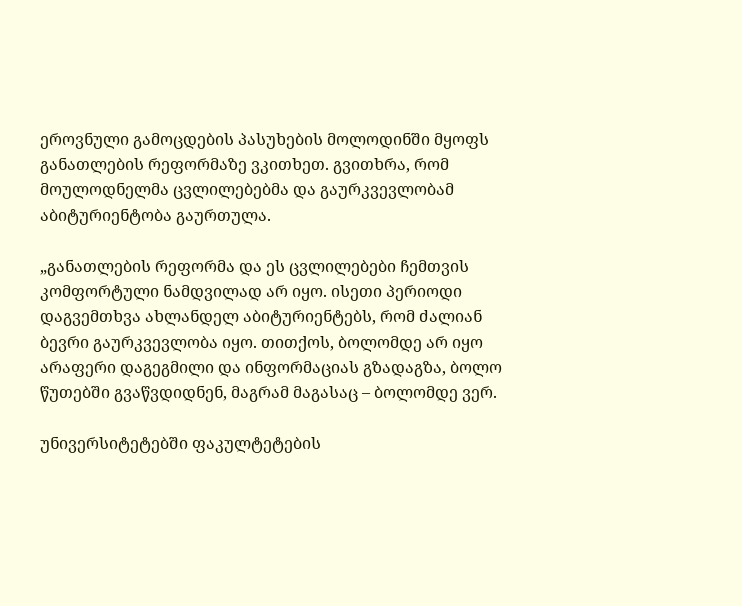ეროვნული გამოცდების პასუხების მოლოდინში მყოფს განათლების რეფორმაზე ვკითხეთ. გვითხრა, რომ მოულოდნელმა ცვლილებებმა და გაურკვევლობამ აბიტურიენტობა გაურთულა.

„განათლების რეფორმა და ეს ცვლილებები ჩემთვის კომფორტული ნამდვილად არ იყო. ისეთი პერიოდი დაგვემთხვა ახლანდელ აბიტურიენტებს, რომ ძალიან ბევრი გაურკვევლობა იყო. თითქოს, ბოლომდე არ იყო არაფერი დაგეგმილი და ინფორმაციას გზადაგზა, ბოლო წუთებში გვაწვდიდნენ, მაგრამ მაგასაც – ბოლომდე ვერ.

უნივერსიტეტებში ფაკულტეტების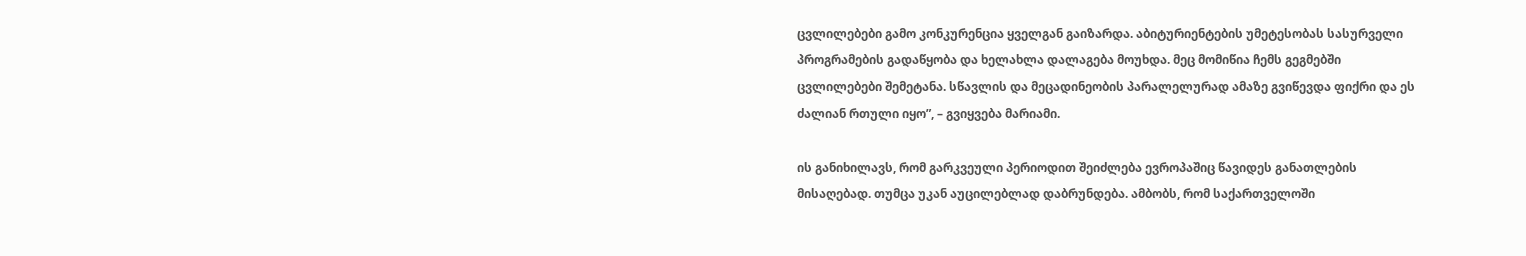ცვლილებები გამო კონკურენცია ყველგან გაიზარდა. აბიტურიენტების უმეტესობას სასურველი პროგრამების გადაწყობა და ხელახლა დალაგება მოუხდა. მეც მომიწია ჩემს გეგმებში ცვლილებები შემეტანა. სწავლის და მეცადინეობის პარალელურად ამაზე გვიწევდა ფიქრი და ეს ძალიან რთული იყო”, – გვიყვება მარიამი.

ის განიხილავს, რომ გარკვეული პერიოდით შეიძლება ევროპაშიც წავიდეს განათლების მისაღებად. თუმცა უკან აუცილებლად დაბრუნდება. ამბობს, რომ საქართველოში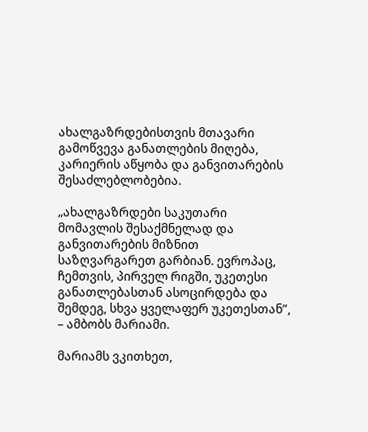ახალგაზრდებისთვის მთავარი გამოწვევა განათლების მიღება, კარიერის აწყობა და განვითარების შესაძლებლობებია.

„ახალგაზრდები საკუთარი მომავლის შესაქმნელად და განვითარების მიზნით საზღვარგარეთ გარბიან. ევროპაც, ჩემთვის, პირველ რიგში, უკეთესი განათლებასთან ასოცირდება და შემდეგ, სხვა ყველაფერ უკეთესთან”, – ამბობს მარიამი.

მარიამს ვკითხეთ,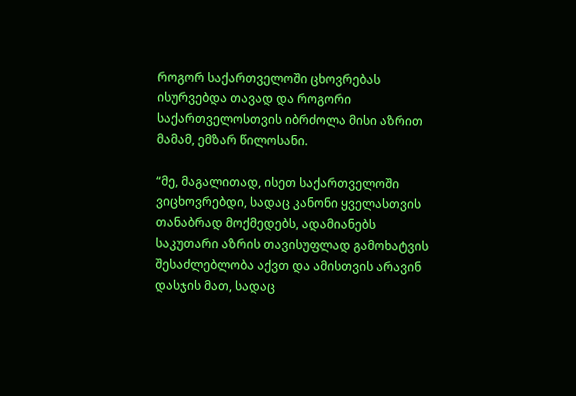როგორ საქართველოში ცხოვრებას ისურვებდა თავად და როგორი საქართველოსთვის იბრძოლა მისი აზრით მამამ, ემზარ წილოსანი.

“მე, მაგალითად, ისეთ საქართველოში ვიცხოვრებდი, სადაც კანონი ყველასთვის თანაბრად მოქმედებს, ადამიანებს საკუთარი აზრის თავისუფლად გამოხატვის შესაძლებლობა აქვთ და ამისთვის არავინ დასჯის მათ, სადაც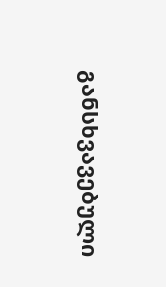განსხვავებული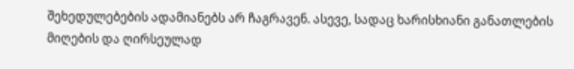შეხედულებების ადამიანებს არ ჩაგრავენ. ასევე, სადაც ხარისხიანი განათლების მიღების და ღირსეულად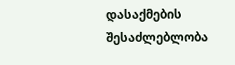დასაქმების შესაძლებლობა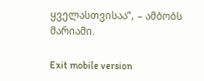ყველასთვისაა”, – ამბობს მარიამი.

Exit mobile version